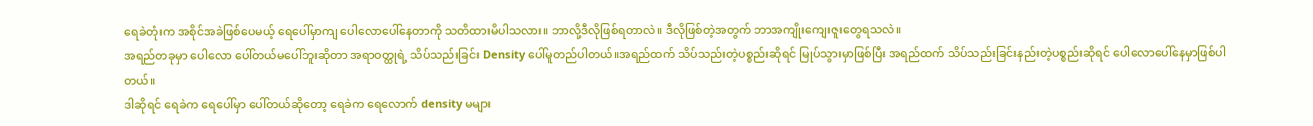ရေခဲတုံးက အစိုင်အခဲဖြစ်ပေမယ့် ရေပေါ်မှာကျ ပေါလောပေါ်နေတာကို သတိထားမိပါသလား။ ဘာလို့ဒီလိုဖြစ်ရတာလဲ။ ဒီလိုဖြစ်တဲ့အတွက် ဘာအကျိုးကျေးဇူးတွေရသလဲ။
အရည်တခုမှာ ပေါလော ပေါ်တယ်မပေါ်ဘူးဆိုတာ အရာဝတ္ထုရဲ့ သိပ်သည်းခြင်း Density ပေါ်မူတည်ပါတယ်။အရည်ထက် သိပ်သည်းတဲ့ပစ္စည်းဆိုရင် မြုပ်သွားမှာဖြစ်ပြီး အရည်ထက် သိပ်သည်းခြင်းနည်းတဲ့ပစ္စည်းဆိုရင် ပေါလောပေါ်နေမှာဖြစ်ပါတယ်။
ဒါဆိုရင် ရေခဲက ရေပေါ်မှာ ပေါ်တယ်ဆိုတော့ ရေခဲက ရေလောက် density မများ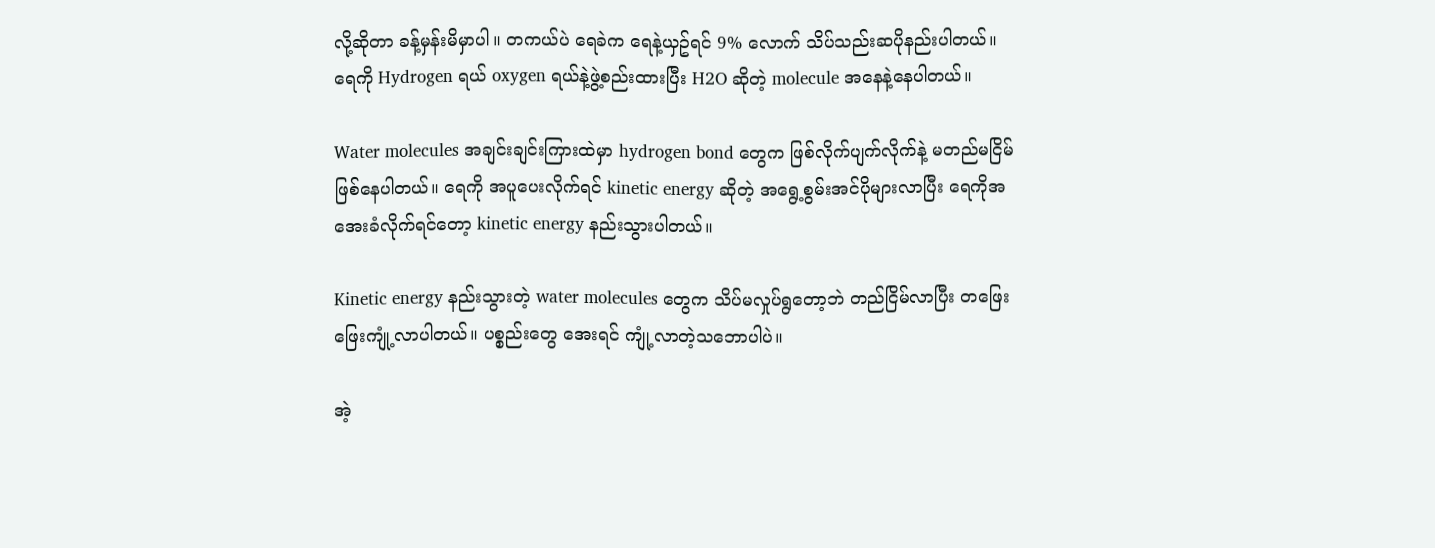လို့ဆိုတာ ခန့်မှန်းမိမှာပါ။ တကယ်ပဲ ရေခဲက ရေနဲ့ယှဥ်ရင် 9% လောက် သိပ်သည်းဆပိုနည်းပါတယ်။
ရေကို Hydrogen ရယ် oxygen ရယ်နဲ့ဖွဲ့စည်းထားပြီး H2O ဆိုတဲ့ molecule အနေနဲ့နေပါတယ်။

Water molecules အချင်းချင်းကြားထဲမှာ hydrogen bond တွေက ဖြစ်လိုက်ပျက်လိုက်နဲ့ မတည်မငြိမ်ဖြစ်နေပါတယ်။ ရေကို အပူပေးလိုက်ရင် kinetic energy ဆိုတဲ့ အရွေ့စွမ်းအင်ပိုများလာပြီး ရေကိုအအေးခံလိုက်ရင်တော့ kinetic energy နည်းသွားပါတယ်။

Kinetic energy နည်းသွားတဲ့ water molecules တွေက သိပ်မလှုပ်ရွတော့ဘဲ တည်ငြိမ်လာပြီး တဖြေးဖြေးကျုံ့လာပါတယ်။ ပစ္စည်းတွေ အေးရင် ကျုံ့လာတဲ့သဘောပါပဲ။

အဲ့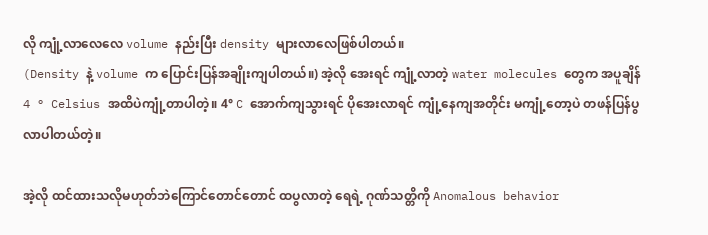လို ကျုံ့လာလေလေ volume နည်းပြီး density များလာလေဖြစ်ပါတယ်။
(Density နဲ့ volume က ပြောင်းပြန်အချိုးကျပါတယ်။) အဲ့လို အေးရင် ကျုံ့လာတဲ့ water molecules တွေက အပူချိန် 4 ° Celsius အထိပဲကျုံ့တာပါတဲ့။ 4° C အောက်ကျသွားရင် ပိုအေးလာရင် ကျုံ့နေကျအတိုင်း မကျုံ့တော့ပဲ တဖန်ပြန်ပွလာပါတယ်တဲ့။

အဲ့လို ထင်ထားသလိုမဟုတ်ဘဲကြောင်တောင်တောင် ထပွလာတဲ့ ရေရဲ့ ဂုဏ်သတ္တိကို Anomalous behavior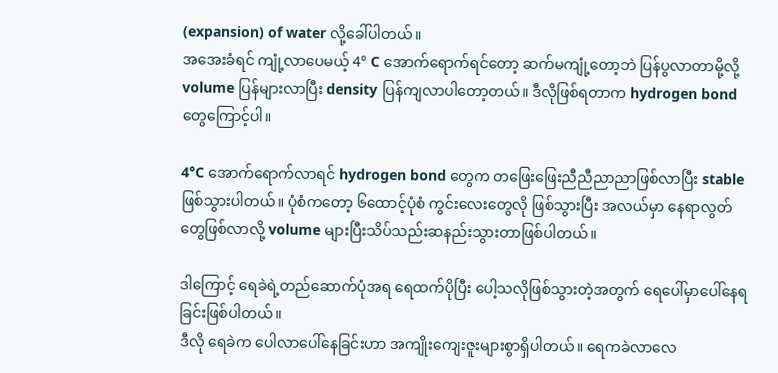(expansion) of water လို့ခေါ်ပါတယ်။
အအေးခံရင် ကျုံ့လာပေမယ့် 4° C အောက်ရောက်ရင်တော့ ဆက်မကျုံ့တော့ဘဲ ပြန်ပွလာတာမို့လို့ volume ပြန်များလာပြီး density ပြန်ကျလာပါတော့တယ်။ ဒီလိုဖြစ်ရတာက hydrogen bond တွေကြောင့်ပါ။

4°C အောက်ရောက်လာရင် hydrogen bond တွေက တဖြေးဖြေးညီညီညာညာဖြစ်လာပြီး stable ဖြစ်သွားပါတယ်။ ပုံစံကတော့ ၆ထောင့်ပုံစံ ကွင်းလေးတွေလို ဖြစ်သွားပြီး အလယ်မှာ နေရာလွတ်တွေဖြစ်လာလို့ volume များပြီးသိပ်သည်းဆနည်းသွားတာဖြစ်ပါတယ်။

ဒါကြောင့် ရေခဲရဲ့တည်ဆောက်ပုံအရ ရေထက်ပိုပြီး ပေါ့သလိုဖြစ်သွားတဲ့အတွက် ရေပေါ်မှာပေါ်နေရခြင်းဖြစ်ပါတယ်။
ဒီလို ရေခဲက ပေါလာပေါ်နေခြင်းဟာ အကျိုးကျေးဇူးများစွာရှိပါတယ်။ ရေကခဲလာလေ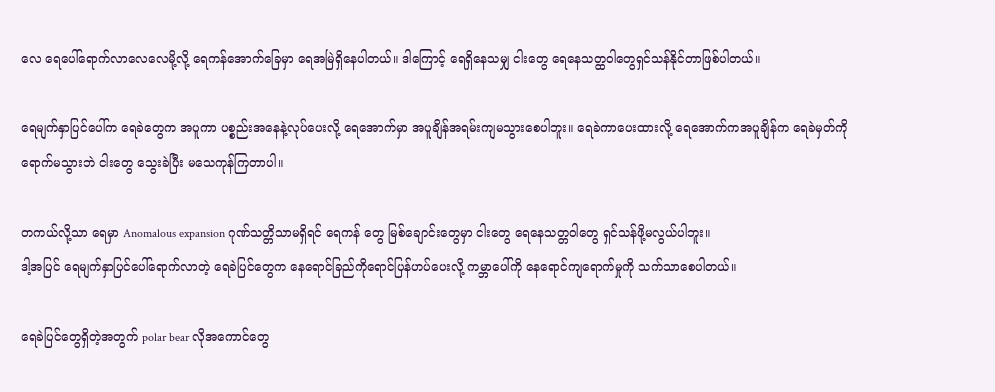လေ ရေပေါ်ရောက်လာလေလေမို့လို့ ရေကန်အောက်ခြေမှာ ရေအမြဲရှိနေပါတယ်။ ဒါကြောင့် ရေရှိနေသမျှ ငါးတွေ ရေနေသတ္ထဝါတွေရှင်သန်နိုင်တာဖြစ်ပါတယ်။

ရေမျက်နှာပြင်ပေါ်က ရေခဲတွေက အပူကာ ပစ္စည်းအနေနဲ့လုပ်ပေးလို့ ရေအောက်မှာ အပူချိန်အရမ်းကျမသွားစေပါဘူး။ ရေခဲကာပေးထားလို့ ရေအောက်ကအပူချိန်က ရေခဲမှတ်ကိုရောက်မသွားဘဲ ငါးတွေ သွေးခဲပြီး မသေကုန်ကြတာပါ။

တကယ်လို့သာ ရေမှာ Anomalous expansion ဂုဏ်သတ္တိသာမရှိရင် ရေကန် တွေ မြစ်ချောင်းတွေမှာ ငါးတွေ ရေနေသတ္တဝါတွေ ရှင်သန်ဖို့မလွယ်ပါဘူး။
ဒါ့အပြင် ရေမျက်နှာပြင်ပေါ်ရောက်လာတဲ့ ရေခဲပြင်တွေက နေရောင်ခြည်ကိုရောင်ပြန်ဟပ်ပေးလို့ ကမ္ဘာပေါ်ကို နေရောင်ကျရောက်မှုကို သက်သာစေပါတယ်။

ရေခဲပြင်တွေရှိတဲ့အတွက် polar bear လိုအကောင်တွေ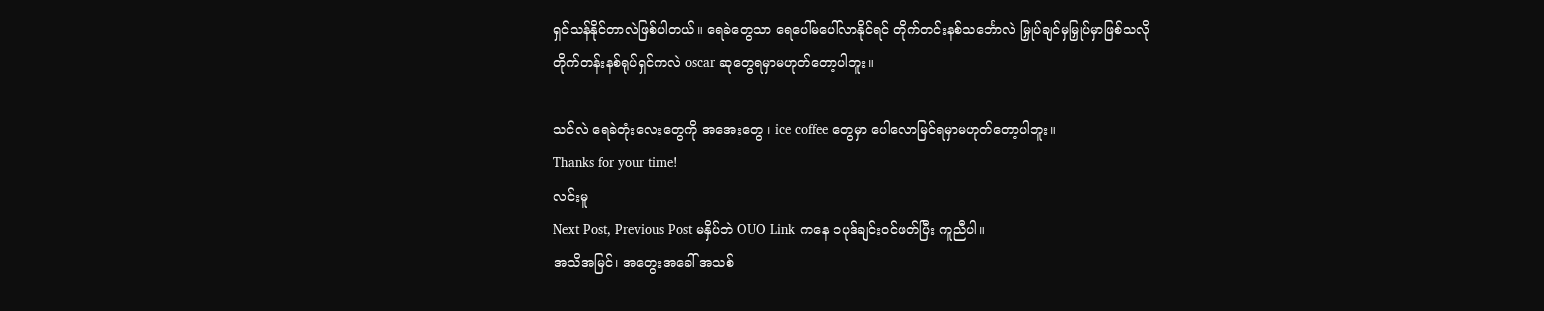ရှင်သန်နိုင်တာလဲဖြစ်ပါတယ်။ ရေခဲတွေသာ ရေပေါ်မပေါ်လာနိုင်ရင် တိုက်တင်းနစ်သင်္ဘောလဲ မြှုပ်ချင်မှမြှုပ်မှာဖြစ်သလို
တိုက်တန်းနစ်ရုပ်ရှင်ကလဲ oscar ဆုတွေရမှာမဟုတ်တော့ပါဘူး။

သင်လဲ ရေခဲတုံးလေးတွေကို အအေးတွေ ၊ ice coffee တွေမှာ ပေါလောမြင်ရမှာမဟုတ်တော့ပါဘူး။
Thanks for your time!
လင်းမူ
Next Post, Previous Post မနှိပ်ဘဲ OUO Link ကနေ ၁ပုဒ်ချင်းဝင်ဖတ်ပြီး ကူညီပါ။
အသိအမြင်၊ အတွေးအခေါ် အသစ်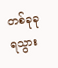တစ်ခုခုရသွား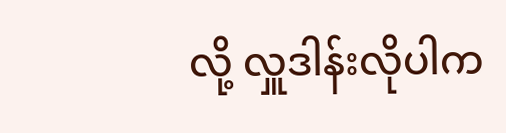လို့ လှူဒါန်းလိုပါက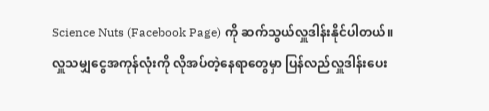Science Nuts (Facebook Page) ကို ဆက်သွယ်လှူဒါန်းနိုင်ပါတယ်။
လှူသမျှငွေအကုန်လုံးကို လိုအပ်တဲ့နေရာတွေမှာ ပြန်လည်လှူဒါန်းပေး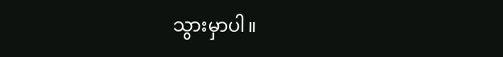သွားမှာပါ။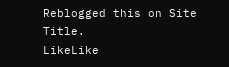Reblogged this on Site Title.
LikeLike